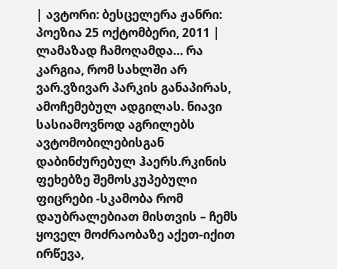| ავტორი: ბესცელერა ჟანრი: პოეზია 25 ოქტომბერი, 2011 |
ლამაზად ჩამოღამდა… რა კარგია, რომ სახლში არ ვარ.ვზივარ პარკის განაპირას, ამოჩემებულ ადგილას. ნიავი სასიამოვნოდ აგრილებს ავტომობილებისგან დაბინძურებულ ჰაერს.რკინის ფეხებზე შემოსკუპებული ფიცრები -სკამობა რომ დაუბრალებიათ მისთვის – ჩემს ყოველ მოძრაობაზე აქეთ-იქით ირწევა,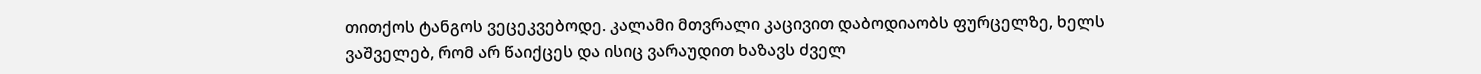თითქოს ტანგოს ვეცეკვებოდე. კალამი მთვრალი კაცივით დაბოდიაობს ფურცელზე, ხელს ვაშველებ, რომ არ წაიქცეს და ისიც ვარაუდით ხაზავს ძველ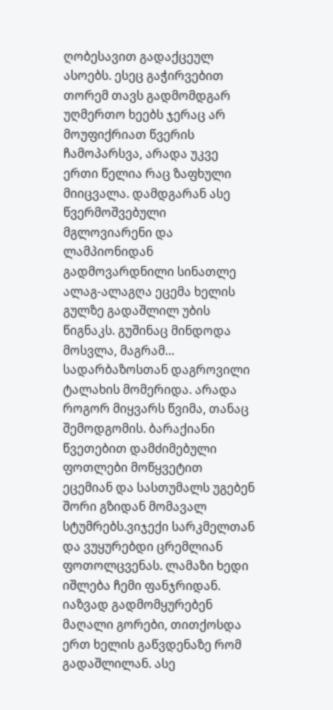ღობესავით გადაქცეულ ასოებს. ესეც გაჭირვებით თორემ თავს გადმომდგარ უღმერთო ხეებს ჯერაც არ მოუფიქრიათ წვერის ჩამოპარსვა, არადა უკვე ერთი წელია რაც ზაფხული მიიცვალა. დამდგარან ასე წვერმოშვებული მგლოვიარენი და ლამპიონიდან გადმოვარდნილი სინათლე ალაგ-ალაგღა ეცემა ხელის გულზე გადაშლილ უბის წიგნაკს. გუშინაც მინდოდა მოსვლა, მაგრამ… სადარბაზოსთან დაგროვილი ტალახის მომერიდა. არადა როგორ მიყვარს წვიმა, თანაც შემოდგომის. ბარაქიანი წვეთებით დამძიმებული ფოთლები მოწყვეტით ეცემიან და სასთუმალს უგებენ შორი გზიდან მომავალ სტუმრებს.ვიჯექი სარკმელთან და ვუყურებდი ცრემლიან ფოთოლცვენას. ლამაზი ხედი იშლება ჩემი ფანჯრიდან. იაზვად გადმომყურებენ მაღალი გორები, თითქოსდა ერთ ხელის გაწვდენაზე რომ გადაშლილან. ასე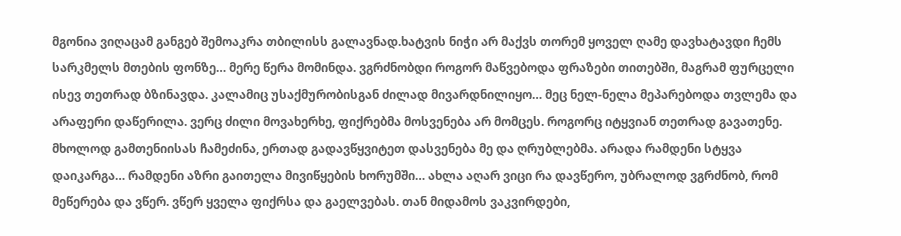მგონია ვიღაცამ განგებ შემოაკრა თბილისს გალავნად.ხატვის ნიჭი არ მაქვს თორემ ყოველ ღამე დავხატავდი ჩემს სარკმელს მთების ფონზე… მერე წერა მომინდა. ვგრძნობდი როგორ მაწვებოდა ფრაზები თითებში, მაგრამ ფურცელი ისევ თეთრად ბზინავდა. კალამიც უსაქმურობისგან ძილად მივარდნილიყო… მეც ნელ-ნელა მეპარებოდა თვლემა და არაფერი დაწერილა. ვერც ძილი მოვახერხე, ფიქრებმა მოსვენება არ მომცეს. როგორც იტყვიან თეთრად გავათენე. მხოლოდ გამთენიისას ჩამეძინა, ერთად გადავწყვიტეთ დასვენება მე და ღრუბლებმა. არადა რამდენი სტყვა დაიკარგა… რამდენი აზრი გაითელა მივიწყების ხორუმში… ახლა აღარ ვიცი რა დავწერო, უბრალოდ ვგრძნობ, რომ მეწერება და ვწერ. ვწერ ყველა ფიქრსა და გაელვებას. თან მიდამოს ვაკვირდები,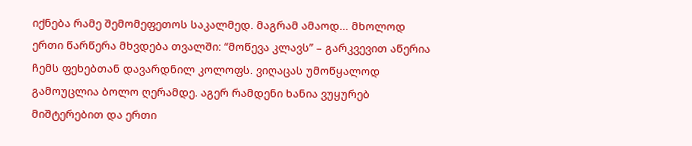იქნება რამე შემომეფეთოს საკალმედ. მაგრამ ამაოდ… მხოლოდ ერთი წარწერა მხვდება თვალში: “მოწევა კლავს” – გარკვევით აწერია ჩემს ფეხებთან დავარდნილ კოლოფს. ვიღაცას უმოწყალოდ გამოუცლია ბოლო ღერამდე. აგერ რამდენი ხანია ვუყურებ მიშტერებით და ერთი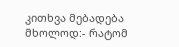კითხვა მებადება მხოლოდ:- რატომ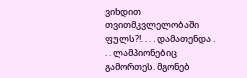ვიხდით თვითმკვლელობაში ფულს?!. . . . დამათენდა . . . ლამპიონებიც გამორთეს. მგონებ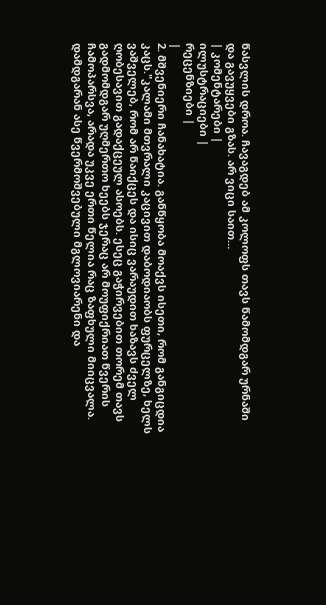წასვლის დროა. ჩავაგდებ ამ კოლოფს თავს წამომდგარ ურნაში და გავუყვები გზას. არ ვიცი საით…
| კომენტარები |
ილუსტრაციები |
რეცენზიები |
|
2. მშვენიერი ჩანახატია. განწყობა მოაქვს ისეთი, რომ განგიცდია კაცს."კალამი მთვრალი კაცივით დაბოდიაობს ფურცელზე, ხელს ვაშველებ, რომ არ წაიქცეს და ისიც ვარაუდით ხაზავს ძველ ღობესავით გადაქცეულ ასოებს. ესეც გაჭირვებით თორემ თავს გადმომდგარ უღმერთო ხეებს ჯერაც არ მოუფიქრიათ წვერის ჩამოპარსვა, არადა უკვე ერთი წელია რაც ზაფხული მიიცვალა. დამდგარან ასე წვერმოშვებული მგლოვიარენი და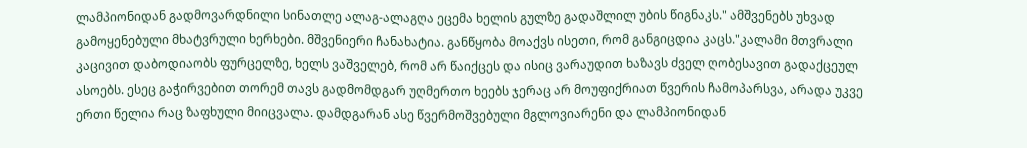ლამპიონიდან გადმოვარდნილი სინათლე ალაგ-ალაგღა ეცემა ხელის გულზე გადაშლილ უბის წიგნაკს." ამშვენებს უხვად გამოყენებული მხატვრული ხერხები. მშვენიერი ჩანახატია. განწყობა მოაქვს ისეთი, რომ განგიცდია კაცს."კალამი მთვრალი კაცივით დაბოდიაობს ფურცელზე, ხელს ვაშველებ, რომ არ წაიქცეს და ისიც ვარაუდით ხაზავს ძველ ღობესავით გადაქცეულ ასოებს. ესეც გაჭირვებით თორემ თავს გადმომდგარ უღმერთო ხეებს ჯერაც არ მოუფიქრიათ წვერის ჩამოპარსვა, არადა უკვე ერთი წელია რაც ზაფხული მიიცვალა. დამდგარან ასე წვერმოშვებული მგლოვიარენი და ლამპიონიდან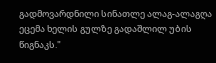გადმოვარდნილი სინათლე ალაგ-ალაგღა ეცემა ხელის გულზე გადაშლილ უბის წიგნაკს."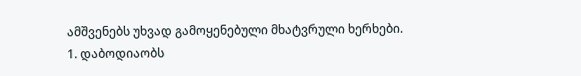ამშვენებს უხვად გამოყენებული მხატვრული ხერხები.
1. დაბოდიაობს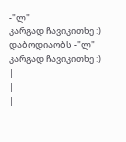-"ლ"
კარგად ჩავიკითხე :) დაბოდიაობს -"ლ"
კარგად ჩავიკითხე :)
|
|
|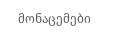მონაცემები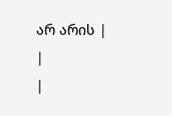არ არის |
|
|